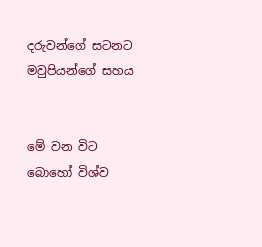දරුවන්ගේ සටනට මවුපියන්ගේ සහය


මේ වන විට බොහෝ විශ්ව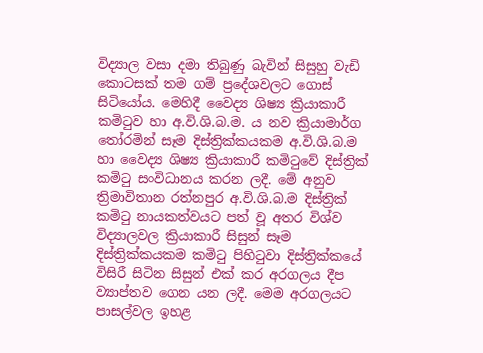විද්‍යාල වසා දමා තිබුණු බැවින් සිසුහු වැඩි කොටසක් තම ගම් ප්‍රදේශවලට ගොස් සිටියෝය. මෙහිදී වෛද්‍ය ශිෂ්‍ය ක්‍රියාකාරී කමිටුව හා අ.වි.ශි.බ.ම. ය නව ක්‍රියාමාර්ග තෝරමින් සෑම දිස්ත්‍රික්කයකම අ.වි.ශි.බ.ම හා වෛද්‍ය ශිෂ්‍ය ක්‍රියාකාරී කමිටුවේ දිස්ත්‍රික් කමිටු සංවිධානය කරන ලදී. මේ අනුව ත්‍රිමාවිතාන රත්නපුර අ.වි.ශි.බ.ම දිස්ත්‍රික් කමිටු නායකත්වයට පත් වූ අතර විශ්ව විද්‍යාලවල ක්‍රියාකාරී සිසුන් සෑම දිස්ත්‍රික්කයකම කමිටු පිහිටුවා දිස්ත්‍රික්කයේ විසිරී සිටින සිසුන් එක් කර අරගලය දීප ව්‍යාප්තව ගෙන යන ලදී. මෙම අරගලයට පාසල්වල ඉහළ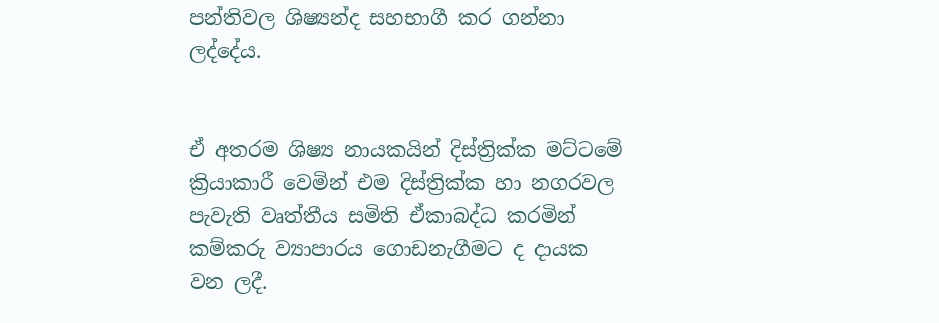පන්තිවල ශිෂ්‍යන්ද සහභාගී කර ගන්නා ලද්දේය.


ඒ අතරම ශිෂ්‍ය නායකයින් දිස්ත්‍රික්ක මට්ටමේ ක්‍රියාකාරී වෙමින් එම දිස්ත්‍රික්ක හා නගරවල පැවැති වෘත්තීය සමිති ඒකාබද්ධ කරමින් කම්කරු ව්‍යාපාරය ගොඩනැගීමට ද දායක වන ලදී.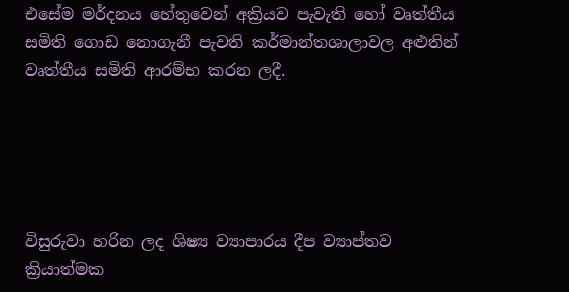එසේම මර්දනය හේතුවෙන් අක්‍රියව පැවැති හෝ වෘත්තීය සමිති ගොඩ නොගැනී පැවති කර්මාන්තශාලාවල අළුතින් වෘත්තීය සමිති ආරම්භ කරන ලදී.





විසුරුවා හරින ලද ශිෂ්‍ය ව්‍යාපාරය දීප ව්‍යාප්තව ක්‍රියාත්මක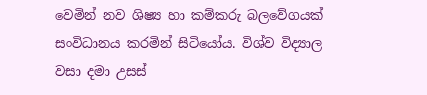වෙමින් නව ශිෂ්‍ය හා කම්කරු බලවේගයක් සංවිධානය කරමින් සිටියෝය. විශ්ව විද්‍යාල වසා දමා උසස්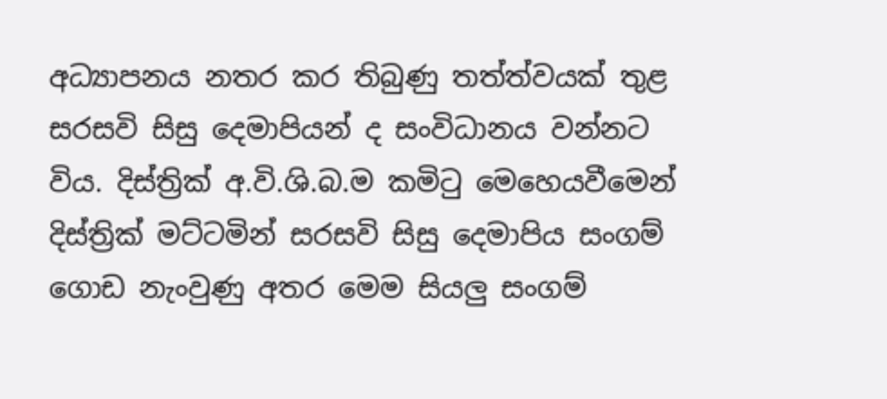අධ්‍යාපනය නතර කර තිබුණු තත්ත්වයක් තුළ සරසවි සිසු දෙමාපියන් ද සංවිධානය වන්නට විය. දිස්ත්‍රික් අ.වි.ශි.බ.ම කමිටු මෙහෙයවීමෙන් දිස්ත්‍රික් මට්ටමින් සරසවි සිසු දෙමාපිය සංගම් ගොඩ නැංවුණු අතර මෙම සියලු සංගම්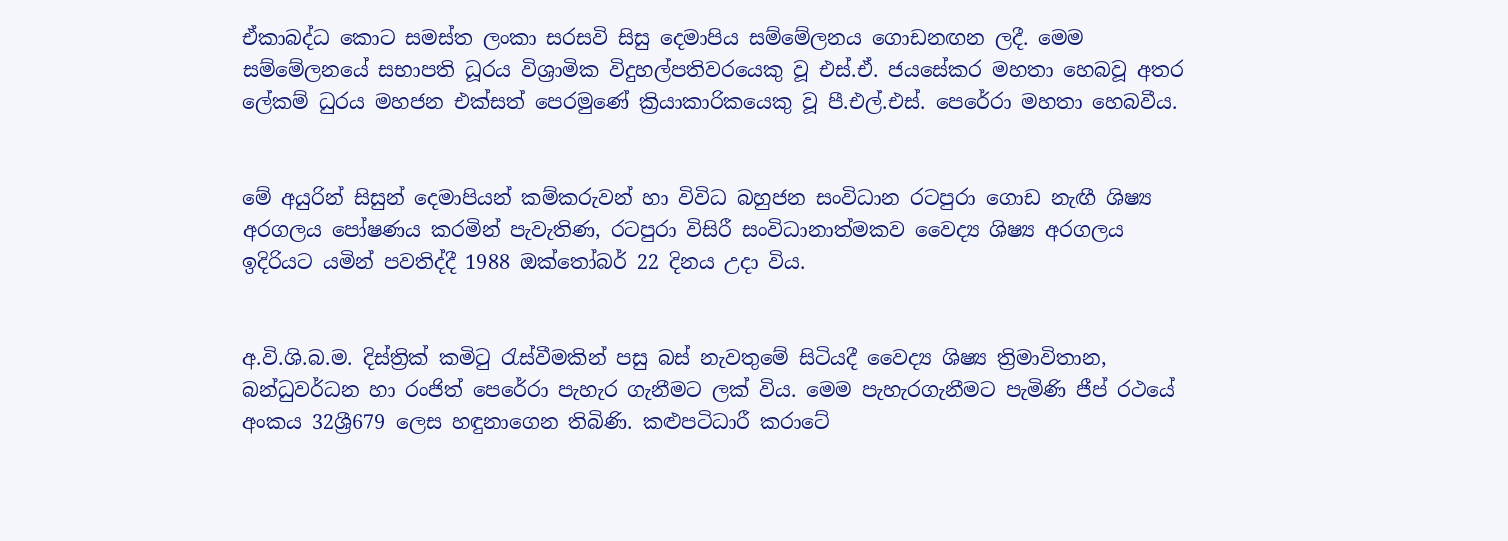ඒකාබද්ධ කොට සමස්ත ලංකා සරසවි සිසු දෙමාපිය සම්මේලනය ගොඩනඟන ලදී. මෙම සම්මේලනයේ සභාපති ධූරය විශ්‍රාමික විදුහල්පතිවරයෙකු වූ එස්.ඒ. ජයසේකර මහතා හෙබවූ අතර ලේකම් ධුරය මහජන එක්සත් පෙරමුණේ ක්‍රියාකාරිකයෙකු වූ පී.එල්.එස්. පෙරේරා මහතා හෙබවීය.


මේ අයුරින් සිසුන් දෙමාපියන් කම්කරුවන් හා විවිධ බහුජන සංවිධාන රටපුරා ගොඩ නැඟී ශිෂ්‍ය අරගලය පෝෂණය කරමින් පැවැතිණ, රටපුරා විසිරී සංවිධානාත්මකව වෛද්‍ය ශිෂ්‍ය අරගලය ඉදිරියට යමින් පවතිද්දී 1988 ඔක්තෝබර් 22 දිනය උදා විය.


අ.වි.ශි.බ.ම. දිස්ත්‍රික් කමිටු රැස්වීමකින් පසු බස් නැවතුමේ සිටියදී වෛද්‍ය ශිෂ්‍ය ත්‍රිමාවිතාන, බන්ධුවර්ධන හා රංජිත් පෙරේරා පැහැර ගැනීමට ලක් විය. මෙම පැහැරගැනීමට පැමිණි ජීප් රථයේ අංකය 32ශ්‍රී679 ලෙස හඳුනාගෙන තිබිණි. කළුපටිධාරී කරාටේ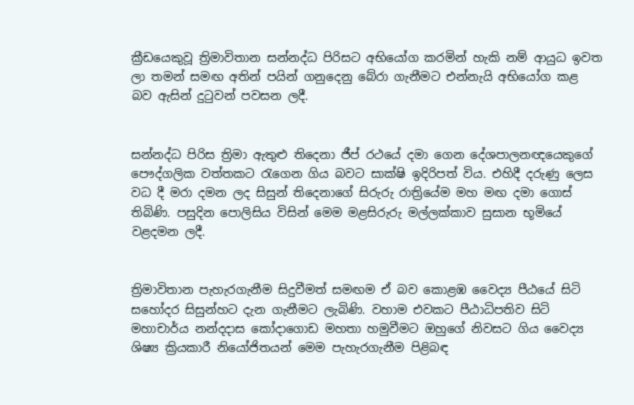ක්‍රීඩයෙකුවූ ත්‍රිමාවිතාන සන්නද්ධ පිරිසට අභියෝග කරමින් හැකි නම් ආයුධ ඉවත ලා තමන් සමඟ අතින් පයින් ගනුදෙනු බේරා ගැනීමට එන්නැයි අභියෝග කළ බව ඇසින් දුටුවන් පවසන ලදී.


සන්නද්ධ පිරිස ත්‍රිමා ඇතුළු තිදෙනා ජීප් රථයේ දමා ගෙන දේශපාලනඥයෙකුගේ පෞද්ගලික වත්තකට රැගෙන ගිය බවට සාක්ෂි ඉදිරිපත් විය. එහිදී දරුණු ලෙස වධ දී මරා දමන ලද සිසුන් තිදෙනාගේ සිරුරු රාත්‍රියේම මහ මඟ දමා ගොස් තිබිණි. පසුදින පොලිසිය විසින් මෙම මළසිරුරු මල්ලක්කාව සුසාන භූමියේ වළදමන ලදී.


ත්‍රිමාවිතාන පැහැරගැනීම සිදුවීමත් සමඟම ඒ බව කොළඹ වෛද්‍ය පීඨයේ සිටි සහෝදර සිසුන්හට දැන ගැනීමට ලැබිණි. වහාම එවකට පීඨාධිපතිව සිටි මහාචාර්ය නන්දදාස කෝදාගොඩ මහතා හමුවීමට ඔහුගේ නිවසට ගිය වෛද්‍ය ශිෂ්‍ය ක්‍රියකාරී නියෝජිතයන් මෙම පැහැරගැනීම පිළිබඳ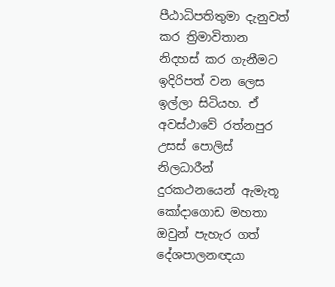පීඨාධිපතිතුමා දැනුවත් කර ත්‍රිමාවිතාන නිදහස් කර ගැනීමට ඉදිරිපත් වන ලෙස ඉල්ලා සිටියහ. ඒ අවස්ථාවේ රත්නපුර උසස් පොලිස් නිලධාරීන් දුරකථනයෙන් ඇමැතූ කෝදාගොඩ මහතා ඔවුන් පැහැර ගත් දේශපාලනඥයා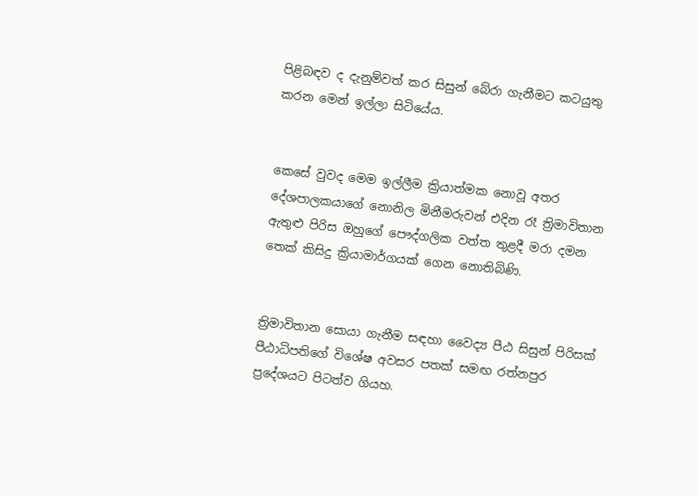පිළිබඳව ද දැනුම්වත් කර සිසුන් බේරා ගැනීමට කටයුතු කරන මෙන් ඉල්ලා සිටියේය.


කෙසේ වුවද මෙම ඉල්ලීම ක්‍රියාත්මක නොවූ අතර දේශපාලකයාගේ නොනිල මිනීමරුවන් එදින රෑ ත්‍රිමාවිතාන ඇතුළු පිරිස ඔහුගේ පෞද්ගලික වත්ත තුළදී මරා දමන තෙක් කිසිදු ක්‍රියාමාර්ගයක් ගෙන නොතිබිණි.


ත්‍රිමාවිතාන සොයා ගැනීම සඳහා වෛද්‍ය පීඨ සිසුන් පිරිසක් පීඨාධිපතිගේ විශේෂ අවසර පතක් සමඟ රත්නපුර ප්‍රදේශයට පිටත්ව ගියහ.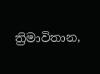ත්‍රිමාවිතාන,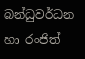බන්ධුවර්ධන හා රංජිත්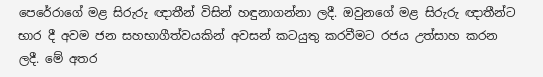පෙරේරාගේ මළ සිරුරු ඥාතීන් විසින් හඳුනාගන්නා ලදී. ඔවුනගේ මළ සිරුරු ඥාතීන්ට භාර දී අවම ජන සහභාගීත්වයකින් අවසන් කටයුතු කරවීමට රජය උත්සාහ කරන ලදී. මේ අතර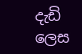දැඩි ලෙස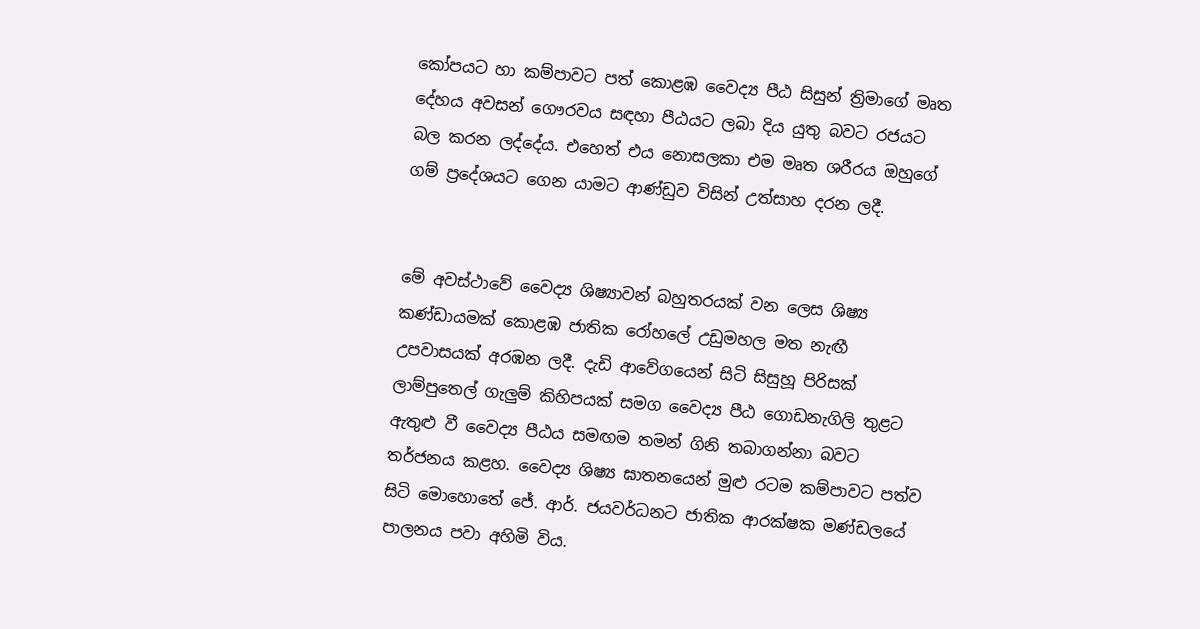කෝපයට හා කම්පාවට පත් කොළඹ වෛද්‍ය පීඨ සිසුන් ත්‍රිමාගේ මෘත දේහය අවසන් ගෞරවය සඳහා පීඨයට ලබා දිය යුතු බවට රජයට බල කරන ලද්දේය. එහෙත් එය නොසලකා එම මෘත ශරීරය ඔහුගේ ගම් ප්‍රදේශයට ගෙන යාමට ආණ්ඩුව විසින් උත්සාහ දරන ලදී.


මේ අවස්ථාවේ වෛද්‍ය ශිෂ්‍යාවන් බහුතරයක් වන ලෙස ශිෂ්‍ය කණ්ඩායමක් කොළඹ ජාතික රෝහලේ උඩුමහල මත නැඟී උපවාසයක් අරඹන ලදී. දැඩි ආවේගයෙන් සිටි සිසුහූ පිරිසක් ලාම්පුතෙල් ගැලුම් කිහිපයක් සමග වෛද්‍ය පීඨ ගොඩනැගිලි තුළට ඇතුළු වී වෛද්‍ය පීඨය සමඟම තමන් ගිනි තබාගන්නා බවට තර්ජනය කළහ. වෛද්‍ය ශිෂ්‍ය ඝාතනයෙන් මුළු රටම කම්පාවට පත්ව සිටි මොහොතේ ජේ. ආර්. ජයවර්ධනට ජාතික ආරක්ෂක මණ්ඩලයේ පාලනය පවා අහිමි විය.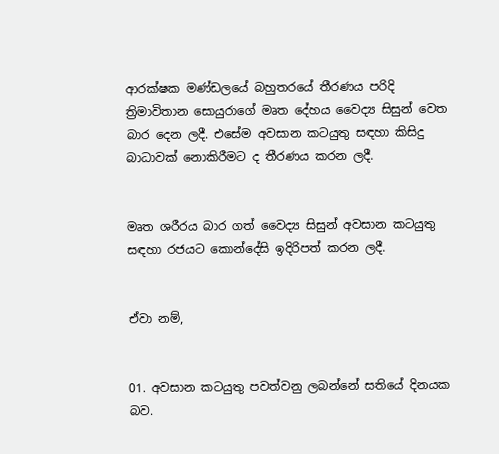ආරක්ෂක මණ්ඩලයේ බහුතරයේ තීරණය පරිදි ත්‍රිමාවිතාන සොයුරාගේ මෘත දේහය වෛද්‍ය සිසුන් වෙත බාර දෙන ලදී. එසේම අවසාන කටයුතු සඳහා කිසිදු බාධාවක් නොකිරීමට ද තීරණය කරන ලදී.


මෘත ශරීරය බාර ගත් වෛද්‍ය සිසුන් අවසාන කටයුතු සඳහා රජයට කොන්දේසි ඉදිරිපත් කරන ලදී.


ඒවා නම්,


01. අවසාන කටයුතු පවත්වනු ලබන්නේ සතියේ දිනයක බව.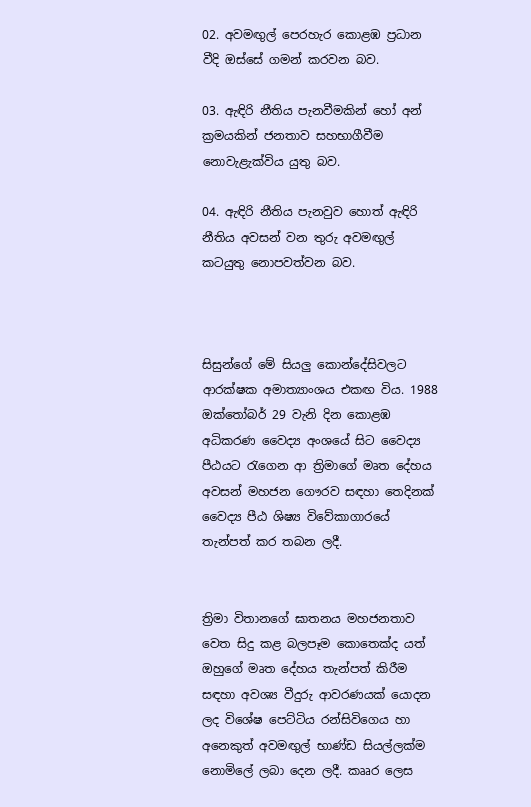02. අවමඟුල් පෙරහැර කොළඹ ප්‍රධාන වීදි ඔස්සේ ගමන් කරවන බව.

03. ඇඳිරි නීතිය පැනවීමකින් හෝ අන් ක්‍රමයකින් ජනතාව සහභාගීවීම නොවැළැක්විය යුතු බව.

04. ඇඳිරි නීතිය පැනවුව හොත් ඇඳිරි නීතිය අවසන් වන තුරු අවමඟුල් කටයුතු නොපවත්වන බව.



සිසුන්ගේ මේ සියලු කොන්දේසිවලට ආරක්ෂක අමාත්‍යාංශය එකඟ විය. 1988 ඔක්තෝබර් 29 වැනි දින කොළඹ අධිකරණ වෛද්‍ය අංශයේ සිට වෛද්‍ය පීඨයට රැගෙන ආ ත්‍රිමාගේ මෘත දේහය අවසන් මහජන ගෞරව සඳහා තෙදිනක් වෛද්‍ය පීඨ ශිෂ්‍ය විවේකාගාරයේ තැන්පත් කර තබන ලදී.


ත්‍රිමා විතානගේ ඝාතනය මහජනතාව වෙත සිදු කළ බලපෑම කොතෙක්ද යත් ඔහුගේ මෘත දේහය තැන්පත් කිරීම සඳහා අවශ්‍ය වීදුරු ආවරණයක් යොදන ලද විශේෂ පෙට්ටිය රන්සිවිගෙය හා අනෙකුත් අවමඟුල් භාණ්ඩ සියල්ලක්ම නොමිලේ ලබා දෙන ලදී. කෲර ලෙස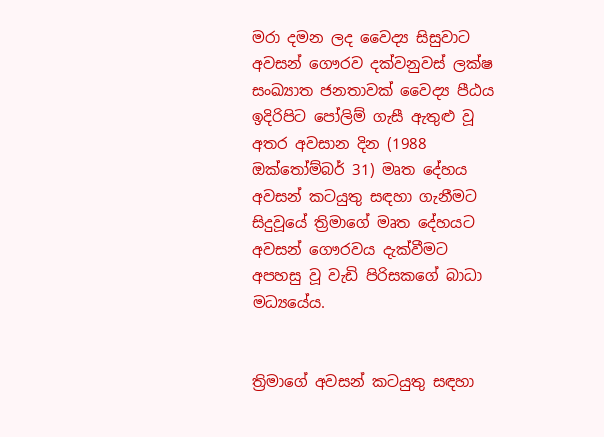මරා දමන ලද වෛද්‍ය සිසුවාට අවසන් ගෞරව දක්වනුවස් ලක්ෂ සංඛ්‍යාත ජනතාවක් වෛද්‍ය පීඨය ඉදිරිපිට පෝලිම් ගැසී ඇතුළු වූ අතර අවසාන දින (1988 ඔක්තෝම්බර් 31) මෘත දේහය අවසන් කටයුතු සඳහා ගැනීමට සිදුවූයේ ත්‍රිමාගේ මෘත දේහයට අවසන් ගෞරවය දැක්වීමට අපහසු වූ වැඩි පිරිසකගේ බාධා මධ්‍යයේය.


ත්‍රිමාගේ අවසන් කටයුතු සඳහා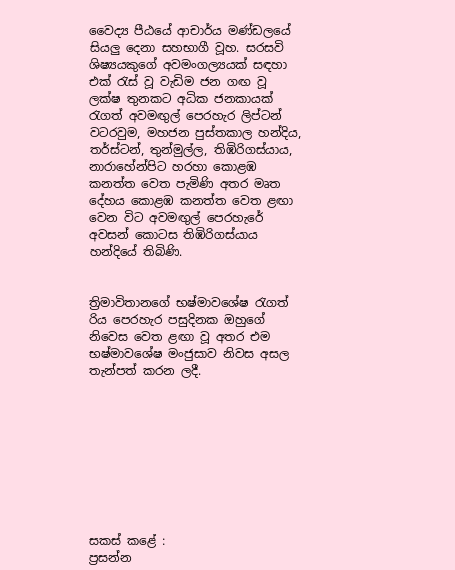වෛද්‍ය පීඨයේ ආචාර්ය මණ්ඩලයේ සියලු දෙනා සහභාගී වූහ. සරසවි ශිෂ්‍යයකුගේ අවමංගල්‍යයක් සඳහා එක් රැස් වූ වැඩිම ජන ගඟ වූ ලක්ෂ තුනකට අධික ජනකායක් රැගත් අවමඟුල් පෙරහැර ලිප්ටන් වටරවුම, මහජන පුස්තකාල හන්දිය, තර්ස්ටන්, තුන්මුල්ල, තිඹිරිගස්යාය, නාරාහේන්පිට හරහා කොළඹ කනත්ත වෙත පැමිණි අතර මෘත දේහය කොළඹ කනත්ත වෙත ළඟා වෙන විට අවමඟුල් පෙරහැරේ අවසන් කොටස තිඹිරිගස්යාය හන්දියේ තිබිණි.


ත්‍රිමාවිතානගේ භෂ්මාවශේෂ රැගත් රිය පෙරහැර පසුදිනක ඔහුගේ නිවෙස වෙත ළඟා වූ අතර එම භෂ්මාවශේෂ මංජුසාව නිවස අසල තැන්පත් කරන ලදී.









සකස් කළේ :
ප්‍රසන්න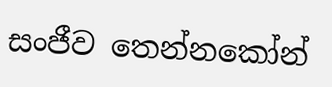සංජීව තෙන්නකෝන්